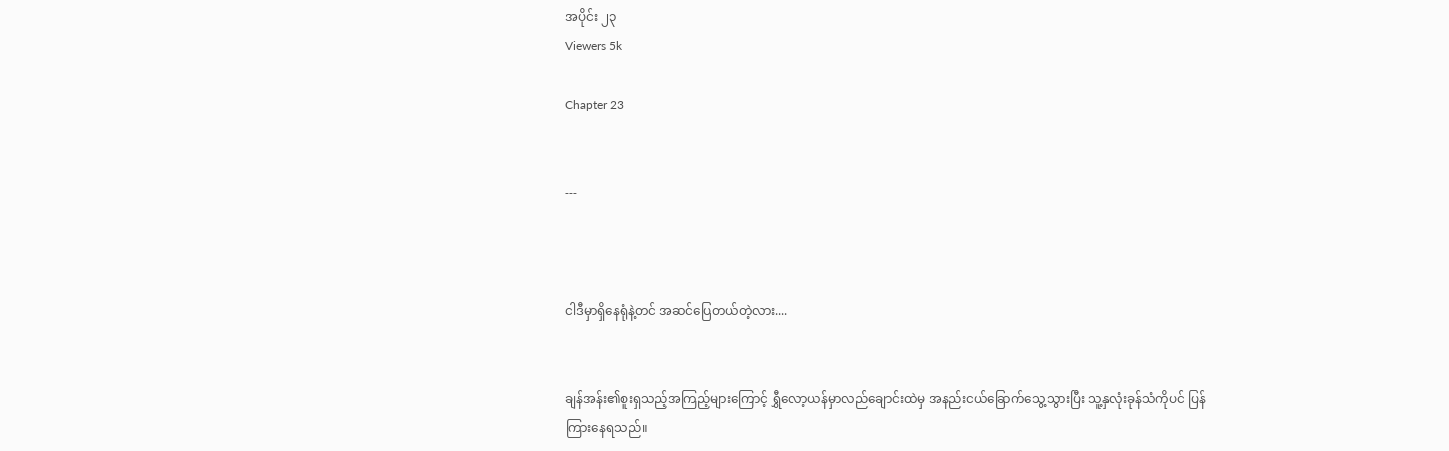အပိုင်း ၂၃
Viewers 5k

Chapter 23


---



ငါဒီမှာရှိနေရုံနဲ့တင် အဆင်ပြေတယ်တဲ့လား....


ချန်အန်း၏စူးရှသည့်အကြည့်များကြောင့် ရွှီလော့ယန်မှာလည်ချောင်းထဲမှ အနည်းငယ်ခြောက်သွေ့သွားပြီး သူ့နှလုံးခုန်သံကိုပင် ပြန်ကြားနေရသည်။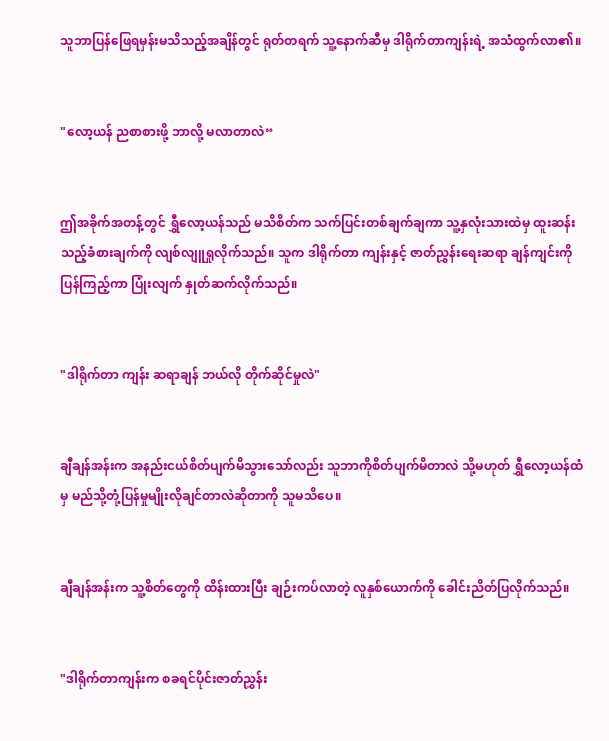သူဘာပြန်ဖြေရမှန်းမသိသည့်အချိန်တွင် ရုတ်တရက် သူ့နောက်ဆီမှ ဒါရိုက်တာကျန်းရဲ့ အသံထွက်လာ၏။


"လော့ယန် ညစာစားဖို့ ဘာလို့ မလာတာလဲ“


ဤအခိုက်အတန့်တွင် ရွှီလော့ယန်သည် မသိစိတ်က သက်ပြင်းတစ်ချက်ချကာ သူ့နှလုံးသားထဲမှ ထူးဆန်းသည့်ခံစားချက်ကို လျစ်လျူရှုလိုက်သည်။ သူက ဒါရိုက်တာ ကျန်းနှင့် ဇာတ်ညွှန်းရေးဆရာ ချန်ကျင်းကို ပြန်ကြည့်ကာ ပြုံးလျက် နှုတ်ဆက်လိုက်သည်။


"ဒါရိုက်တာ ကျန်း ဆရာချန် ဘယ်လို တိုက်ဆိုင်မှုလဲ"


ချီချန်အန်းက အနည်းငယ်စိတ်ပျက်မိသွားသော်လည်း သူဘာကိုစိတ်ပျက်မိတာလဲ သို့မဟုတ် ရွှီလော့ယန်ထံမှ မည်သို့တုံ့ပြန်မှုမျိုးလိုချင်တာလဲဆိုတာကို သူမသိပေ။


ချီချန်အန်းက သူ့စိတ်တွေကို ထိန်းထားပြီး ချဉ်းကပ်လာတဲ့ လူနှစ်ယောက်ကို ခေါင်းညိတ်ပြလိုက်သည်။


"ဒါရိုက်တာကျန်းက စခရင်ပိုင်းဇာတ်ညွှန်း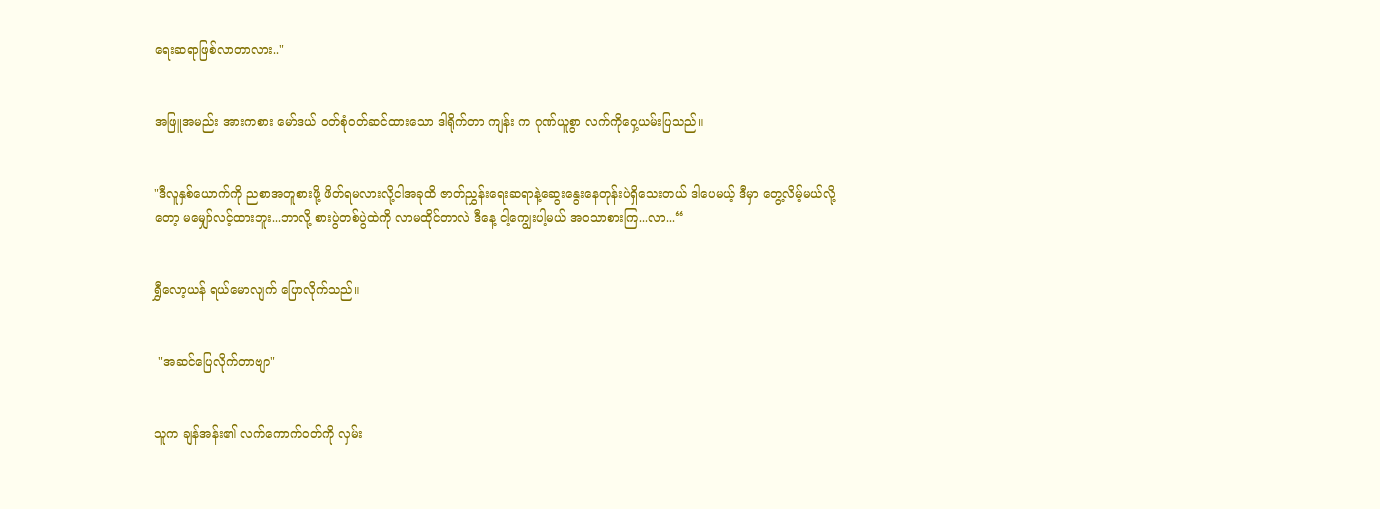ရေးဆရာဖြစ်လာတာလား.."


အဖြူအမည်း အားကစား မော်ဒယ် ဝတ်စုံ၀တ်ဆင်ထားသော ဒါရိုက်တာ ကျန်း က ဂုဏ်ယူစွာ လက်ကိုဝှေ့ယမ်းပြသည်။


"ဒီလူနှစ်ယောက်ကို ညစာအတူစားဖို့ ဖိတ်ရမလားလို့ငါအခုထိ ဇာတ်ညွှန်းရေးဆရာနဲ့ဆွေးနွေးနေတုန်းပဲရှိသေးတယ် ဒါပေမယ့် ဒီမှာ တွေ့လိမ့်မယ်လို့တော့ မမျှော်လင့်ထားဘူး...ဘာလို့ စားပွဲတစ်ပွဲထဲကို လာမထိုင်တာလဲ ဒီနေ့ ငါ့ကျွေးပါ့မယ် အ၀သာစားကြ...လာ...“


ရွှီလော့ယန် ရယ်မောလျက် ပြောလိုက်သည်။


 "အဆင်ပြေလိုက်တာဗျာ"


သူက ချန်အန်း၏ လက်ကောက်၀တ်ကို လှမ်း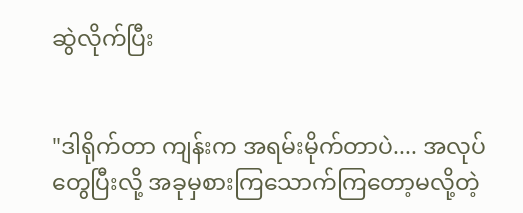ဆွဲလိုက်ပြီး


"ဒါရိုက်တာ ကျန်းက အရမ်းမိုက်တာပဲ.... အလုပ်တွေပြီးလို့ အခုမှစားကြသောက်ကြတော့မလို့တဲ့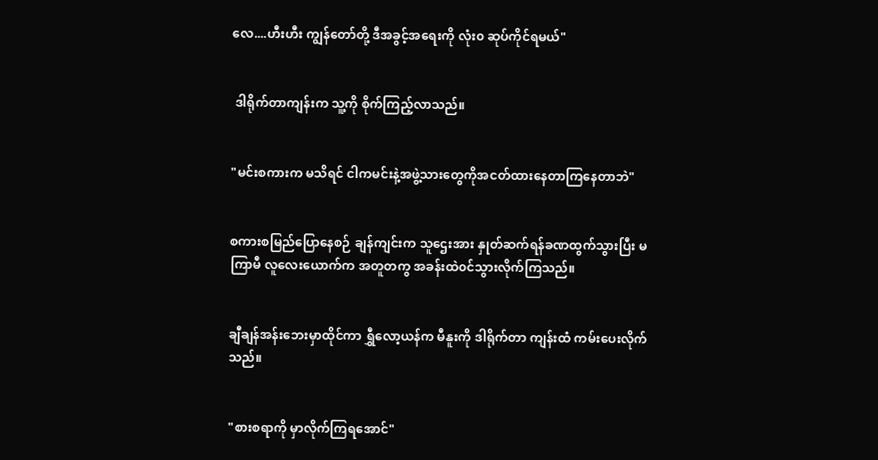လေ....ဟီးဟီး ကျွန်တော်တို့ ဒီအခွင့်အရေးကို လုံး၀ ဆုပ်ကိုင်ရမယ်"


 ဒါရိုက်တာကျန်းက သူ့ကို စိုက်ကြည့်လာသည်။


"မင်းစကားက မသိရင် ငါကမင်းနဲ့အဖွဲ့သားတွေကိုအငတ်ထားနေတာကြနေတာဘဲ"


စကားစမြည်ပြောနေစဉ် ချန်ကျင်းက သူဌေးအား နှုတ်ဆက်ရန်ခဏထွက်သွားပြီး မကြာမီ လူလေးယောက်က အတူတကွ အခန်းထဲ၀င်သွားလိုက်ကြသည်။


ချီချန်အန်းဘေးမှာထိုင်ကာ ရွှီလော့ယန်က မီနူးကို ဒါရိုက်တာ ကျန်းထံ ကမ်းပေးလိုက်သည်။


"စားစရာကို မှာလိုက်ကြရအောင်"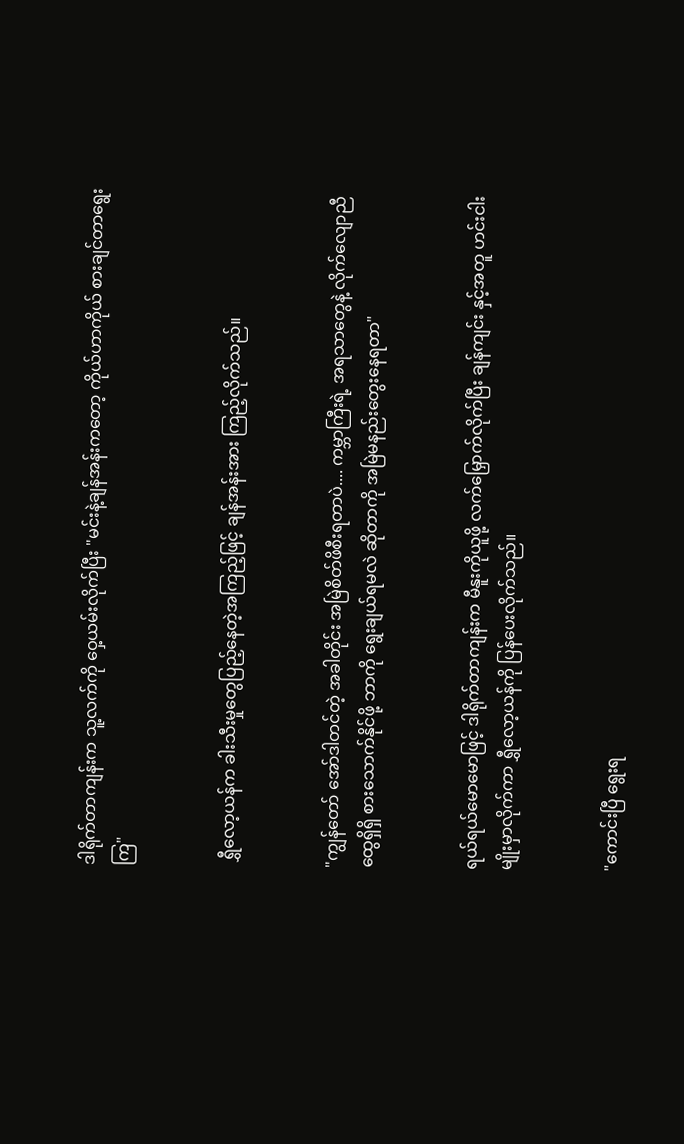ဒါရိုက်တာကျန်းက သူ့လက်ကို ဝှေ့ယမ်းလိုက်ပြီး "မင်းနဲ့ချန်အန်းကတော့ ကိုယ်ဟာကိုယ် စားချင်တာရွေးကြ"


 ရွှီလော့ယန်က ခါးသီးမှုတွေပြည့်နေတဲ့အကြည့်ဖြင့် ချန်အန်းအား ကြည့်လိုက်သည်။


"ကျွန်တော် အော်ဒါတင်တဲ့ အခါတိုင်း အမြဲစိတ်ဖိစီးရတာပဲ.... ကမ္ဘာကြီးရဲ့ အရသာတွေနဲ့ လိုက်လျောညီထွေရှိရှိ စားသောက်နိုင်ဖို့ ဘာကို ရွေးချယ်ရမလဲ ဆိုတာကို အမြဲမနည်းတွေးနေရတာ"


ရယ်ရယ်မောမောဖြင့် ဒါရိုက်တာကျန်းက မီနူးကိုယူဖို့ လက်မြှောက်လိုက်ပြီး ချန်ကျင်း နှင့်အတူ ဟင်းငါးမျိုးမှာလိုက်ကာ ရွှီလော့ယန်ကို ပြန်ပေးလိုက်သည်။


"ကောင်းပြီ ရွေးရ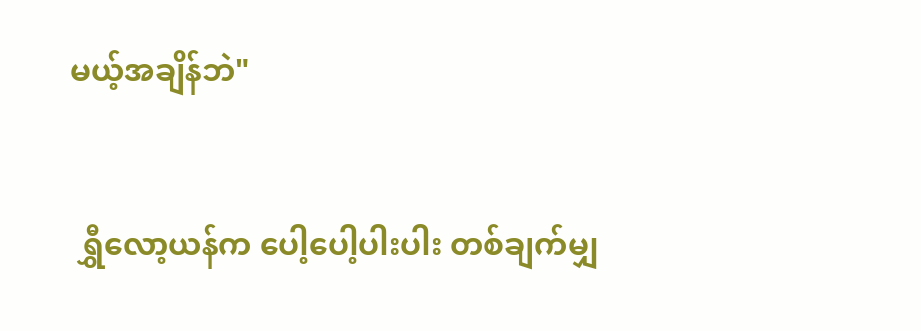မယ့်အချိန်ဘဲ"


 ရွှီလော့ယန်က ပေါ့ပေါ့ပါးပါး တစ်ချက်မျှ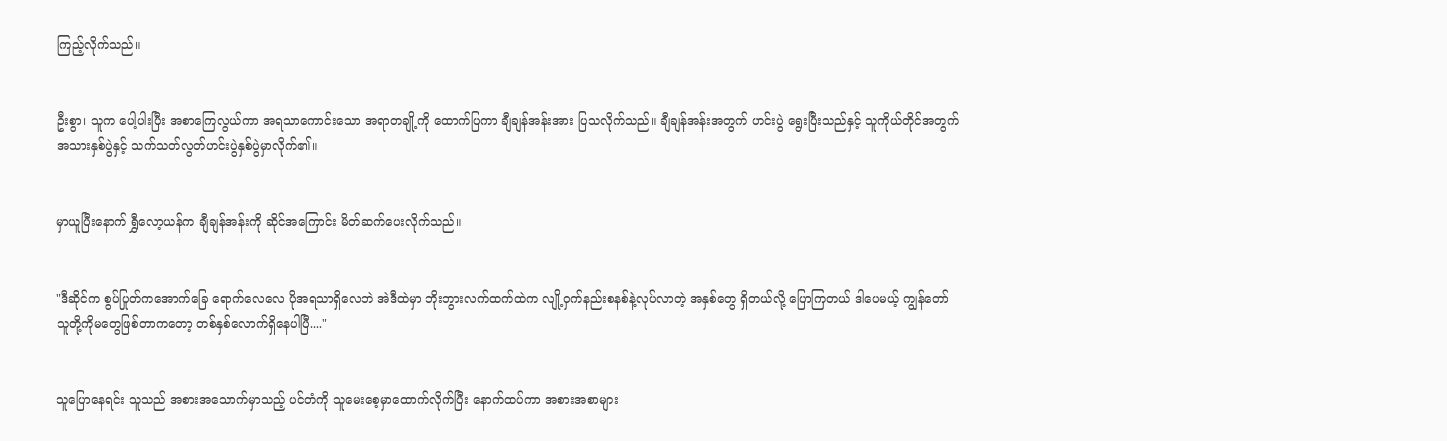ကြည့်လိုက်သည်။


ဦးစွာ၊ သူက ပေါ့ပါးပြီး အစာကြေလွယ်ကာ အရသာကောင်းသော အရာတချို့ကို ထောက်ပြကာ ချီချန်အန်းအား ပြသလိုက်သည်။ ချီချန်အန်းအတွက် ဟင်းပွဲ ရွေးပြီးသည်နှင့် သူကိုယ်တိုင်အတွက်အသားနှစ်ပွဲနှင့် သက်သတ်လွတ်ဟင်းပွဲနှစ်ပွဲမှာလိုက်၏။


မှာယူပြီးနောက် ရွှီလော့ယန်က ချီချန်အန်းကို ဆိုင်အကြောင်း မိတ်ဆက်ပေးလိုက်သည်။


"ဒီဆိုင်က စွပ်ပြုတ်ကအောက်ခြေ ရောက်လေလေ ပိုအရသာရှိလေဘဲ အဲဒီထဲမှာ ဘိုးဘွားလက်ထက်ထဲက လျို့၀ှက်နည်းစနစ်နဲ့လုပ်လာတဲ့ အနှစ်တွေ ရှိတယ်လို့ ပြောကြတယ် ဒါပေမယ့် ကျွန်တော် သူတို့ကိုမတွေဖြစ်တာကတော့ တစ်နှစ်လောက်ရှိနေပါပြီ...."


သူပြောနေရင်း သူသည် အစားအသောက်မှာသည့် ပင်တံကို သူမေးစေ့မှာထောက်လိုက်ပြီး နောက်ထပ်ကာ အစားအစာများ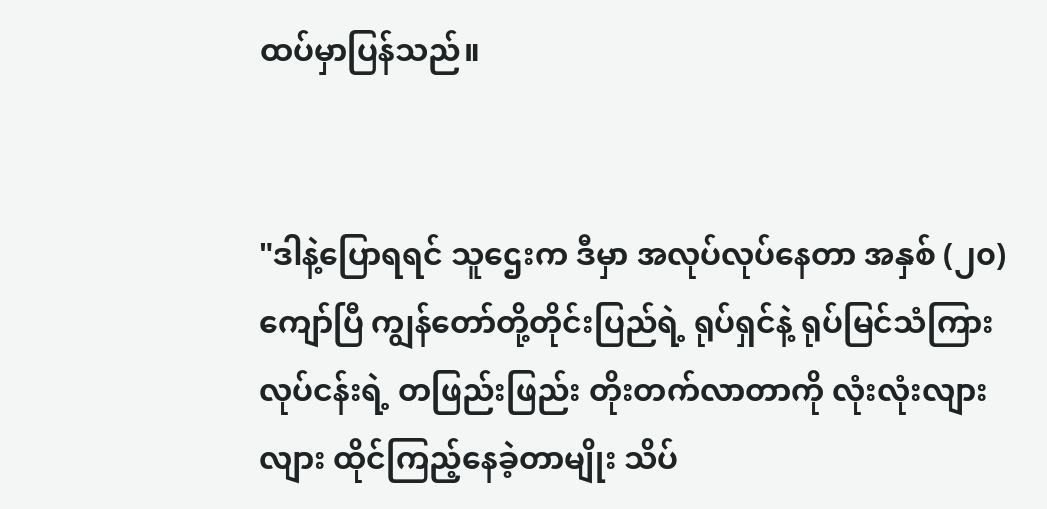ထပ်မှာပြန်သည်။


"ဒါနဲ့ပြောရရင် သူဌေးက ဒီမှာ အလုပ်လုပ်နေတာ အနှစ် (၂၀) ကျော်ပြီ ကျွန်တော်တို့တိုင်းပြည်ရဲ့ ရုပ်ရှင်နဲ့ ရုပ်မြင်သံကြားလုပ်ငန်းရဲ့ တဖြည်းဖြည်း တိုးတက်လာတာကို လုံးလုံးလျားလျား ထိုင်ကြည့်နေခဲ့တာမျိုး သိပ်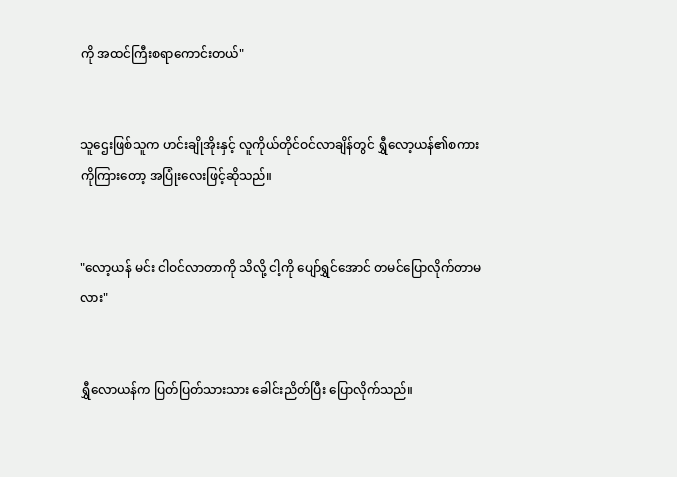ကို အထင်ကြီးစရာကောင်းတယ်"


သူဌေးဖြစ်သူက ဟင်းချိုအိုးနှင့် လူကိုယ်တိုင်ဝင်လာချိန်တွင် ရွှီလော့ယန်၏စကားကိုကြားတော့ အပြုံးလေးဖြင့်ဆိုသည်။


"လော့ယန် မင်း ငါဝင်လာတာကို သိလို့ ငါ့ကို ပျော်ရွှင်အောင် တမင်ပြောလိုက်တာမလား"


ရွှီလောယန်က ပြတ်ပြတ်သားသား ခေါင်းညိတ်ပြီး ပြောလိုက်သည်။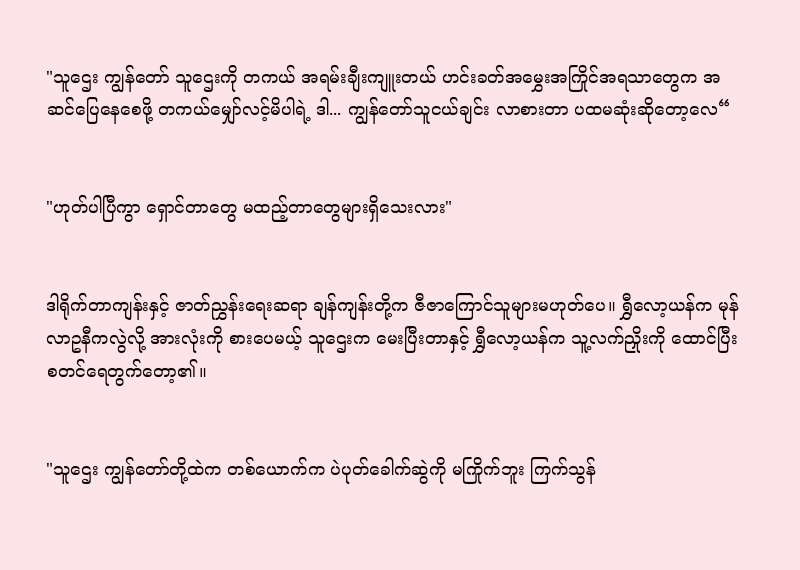"သူဌေး ကျွန်တော် သူဌေးကို တကယ် အရမ်းချီးကျူးတယ် ဟင်းခတ်အမွှေးအကြိုင်အရသာတွေက အဆင်ပြေနေစေဖို့ တကယ်မျှော်လင့်မိပါရဲ့ ဒါ... ကျွန်တော်သူငယ်ချင်း လာစားတာ ပထမဆုံးဆိုတော့လေ“


"ဟုတ်ပါပြီကွာ ရှောင်တာတွေ မထည့်တာတွေများရှိသေးလား"


ဒါရိုက်တာကျန်းနှင့် ဇာတ်ညွှန်းရေးဆရာ ချန်ကျန်းတို့က ဇီဇာကြောင်သူများမဟုတ်ပေ။ ရွှီလော့ယန်က မုန်လာဥနီကလွဲလို့ အားလုံးကို စားပေမယ့် သူဌေးက မေးပြီးတာနှင့် ရွှီလော့ယန်က သူ့လက်ညှိုးကို ထောင်ပြီး စတင်ရေတွက်တော့၏။


"သူဌေး ကျွန်တော်တို့ထဲက တစ်ယောက်က ပဲပုတ်ခေါက်ဆွဲကို မကြိုက်ဘူး ကြက်သွန်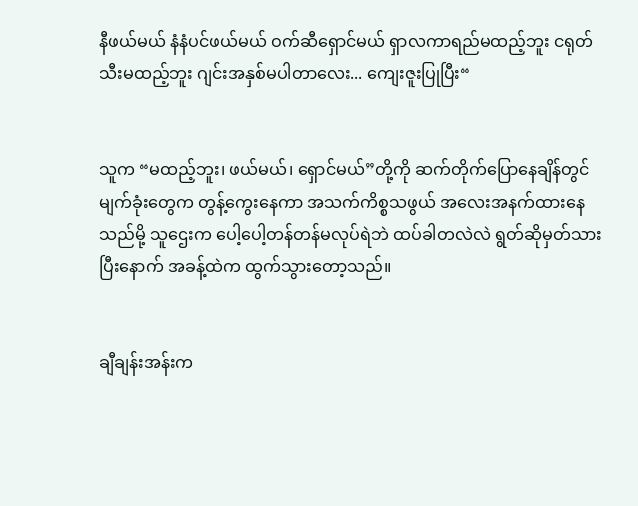နီဖယ်မယ် နံနံပင်ဖယ်မယ် ဝက်ဆီရှောင်မယ် ရှာလကာရည်မထည့်ဘူး ငရုတ်သီးမထည့်ဘူး ဂျင်းအနှစ်မပါတာလေး... ကျေးဇူးပြုပြီး“


သူက “မထည့်ဘူး၊ ဖယ်မယ်၊ ရှောင်မယ်”တို့ကို ဆက်တိုက်ပြောနေချိန်တွင် မျက်ခုံးတွေက တွန့်ကွေးနေကာ အသက်ကိစ္စသဖွယ် အလေးအနက်ထားနေသည်မို့ သူဌေးက ပေါ့ပေါ့တန်တန်မလုပ်ရဲဘဲ ထပ်ခါတလဲလဲ ရွတ်ဆိုမှတ်သားပြီးနောက် အခန့်ထဲက ထွက်သွားတော့သည်။


ချီချန်းအန်းက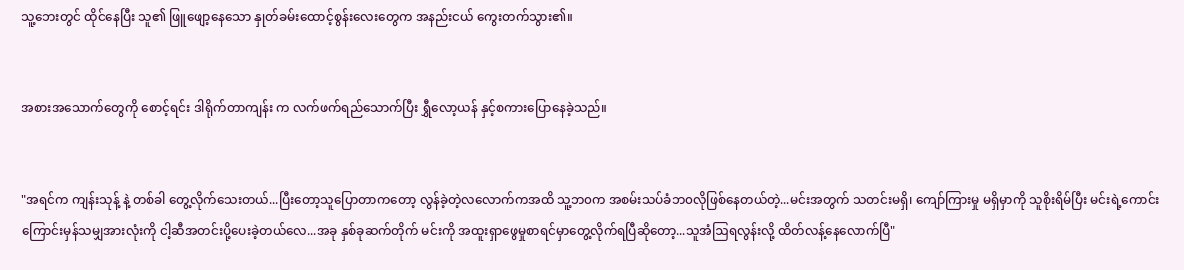သူ့ဘေးတွင် ထိုင်နေပြီး သူ၏ ဖြူဖျော့နေသော နှုတ်ခမ်းထောင့်စွန်းလေးတွေက အနည်းငယ် ကွေးတက်သွား၏။


အစားအသောက်တွေကို စောင့်ရင်း ဒါရိုက်တာကျန်း က လက်ဖက်ရည်သောက်ပြီး ရွှီလော့ယန် နှင့်စကားပြောနေခဲ့သည်။


"အရင်က ကျန်းသုန့် နဲ့ တစ်ခါ တွေ့လိုက်သေးတယ်...ပြီးတော့သူပြောတာကတော့ လွန်ခဲ့တဲ့လလောက်ကအထိ သူ့ဘ၀က အစမ်းသပ်ခံဘ၀လိုဖြစ်နေတယ်တဲ့...မင်းအတွက် သတင်းမရှိ၊ ကျော်ကြားမှု မရှိမှာကို သူစိုးရိမ်ပြီး မင်းရဲ့ကောင်းကြောင်းမှန်သမျှအားလုံးကို ငါ့ဆီအတင်းပို့ပေးခဲ့တယ်လေ...အခု နှစ်ခုဆက်တိုက် မင်းကို အထူးရှာဖွေမှုစာရင်မှာတွေ့လိုက်ရပြီဆိုတော့...သူအံဩရလွန်းလို့ ထိတ်လန့်နေလောက်ပြီ"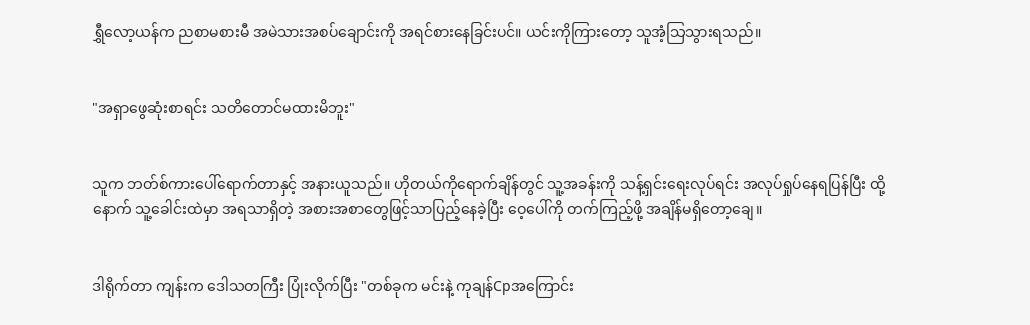ရွှီလော့ယန်က ညစာမစားမီ အမဲသားအစပ်ချောင်းကို အရင်စားနေခြင်းပင်။ ယင်းကိုကြားတော့ သူအံ့သြသွားရသည်။


"အရှာဖွေဆုံးစာရင်း သတိတောင်မထားမိဘူး"


သူက ဘတ်စ်ကားပေါ်ရောက်တာနှင့် အနားယူသည်။ ဟိုတယ်ကိုရောက်ချိန်တွင် သူ့အခန်းကို သန့်ရှင်းရေးလုပ်ရင်း အလုပ်ရှုပ်နေရပြန်ပြီး ထို့နောက် သူ့ခေါင်းထဲမှာ အရသာရှိတဲ့ အစားအစာတွေဖြင့်သာပြည့်နေခဲ့ပြီး ဝေ့ပေါ်ကို တက်ကြည့်ဖို့ အချိန်မရှိတော့ချေ။


ဒါရိုက်တာ ကျန်းက ဒေါသတကြီး ပြုံးလိုက်ပြီး "တစ်ခုက မင်းနဲ့ ကုချန်Cpအကြောင်း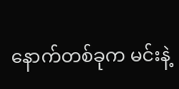နောက်တစ်ခုက မင်းနဲ့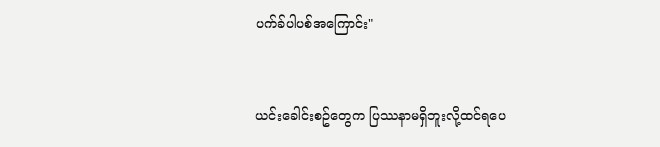ပက်ခ်ပါပစ်အကြောင်း"


ယင်းခေါင်းစဥ်တွေက ပြဿနာမရှိဘူးလို့ထင်ရပေ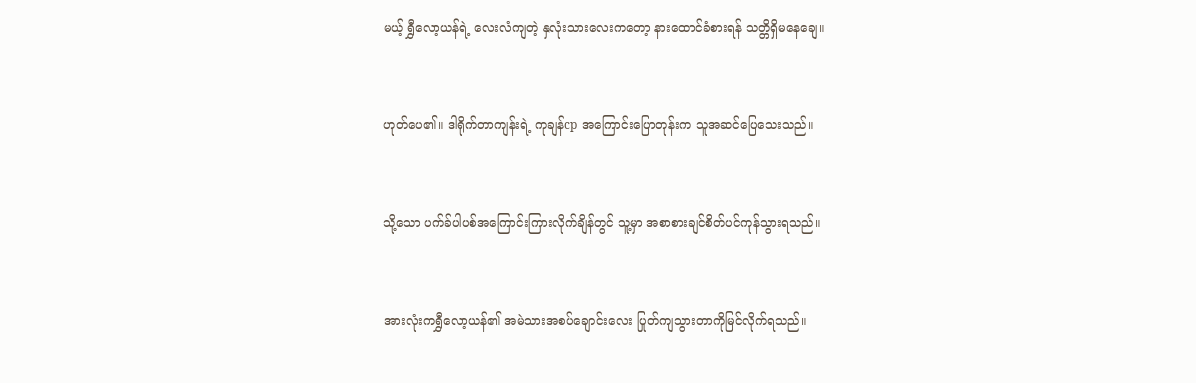မယ့် ရွှီလော့ယန်ရဲ့ လေးလံကျတဲ့ နှလုံးသားလေးကတော့ နားထောင်ခံစားရန် သတ္တိရှိမနေချေ။


ဟုတ်ပေ၏။ ဒါရိုက်တာကျန်းရဲ့ ကုချန်cp အကြောင်းပြောတုန်းက သူအဆင်ပြေသေးသည်။


သို့သော ပက်ခ်ပါပစ်အကြောင်းကြားလိုက်ချိန်တွင် သူ့မှာ အစာစားချင်စိတ်ပင်ကုန်သွားရသည်။


အားလုံးကရွှီ‌လော့ယန်၏ အမဲသားအစပ်ချောင်းလေး ပြုတ်ကျသွားတာကိုမြင်လိုက်ရသည်။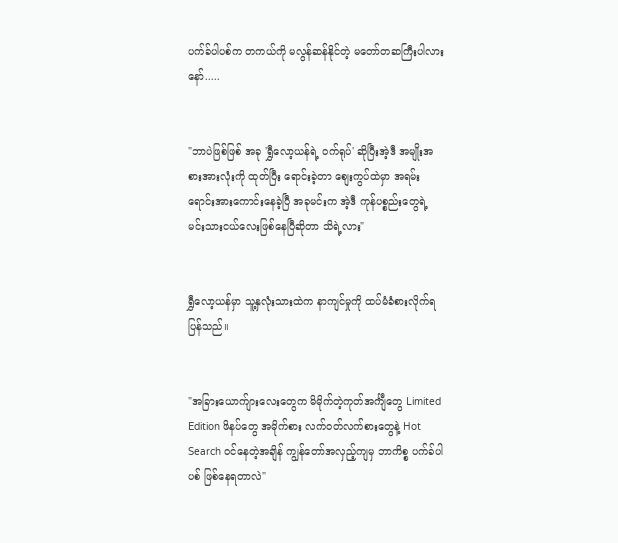ပက်ခ်ပါပစ်က တကယ်ကို မလွန်ဆန်နိုင်တဲ့ မတော်တဆကြီးပါလားနော်.....


"ဘာပဲဖြစ်ဖြစ် အခု 'ရွှီလော့ယန်ရဲ့ ၀က်ရုပ်' ဆိုပြီးအဲ့ဒီ အမျိုးအစားအားလုံးကို ထုတ်ပြီး ရောင်းခဲ့တာ စျေးကွပ်ထဲမှာ အရမ်းရောင်းအားကောင်းနေခဲ့ပြီ အခုမင်းက အဲ့ဒီ ကုန်ပစ္စည်းတွေရဲ့ မင်းသားငယ်လေးဖြစ်နေပြီဆိုတာ သိရဲ့လား"


ရွှီလော့ယန်မှာ သူ့နှလုံးသားထဲက နာကျင်မှုကို ထပ်မံခံစားလိုက်ရပြန်သည်။


"အခြားယောက်ျားလေးတွေက မိမိုက်တဲ့ကုတ်အင်္ကျီတွေ Limited Edition ဖိနပ်တွေ အမိုက်စား လက်၀တ်လက်စားတွေနဲ့ Hot Search ၀င်နေတဲ့အချိန် ကျွန်တော်အလှည့်ကျမှ ဘာကိစ္စ ပက်ခ်ပါပစ် ဖြစ်နေရတာလဲ"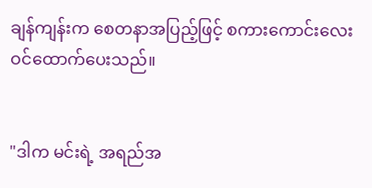ချန်ကျန်းက စေတနာအပြည့်ဖြင့် စကားကောင်းလေးဝင်ထောက်ပေးသည်။


"ဒါက မင်းရဲ့ အရည်အ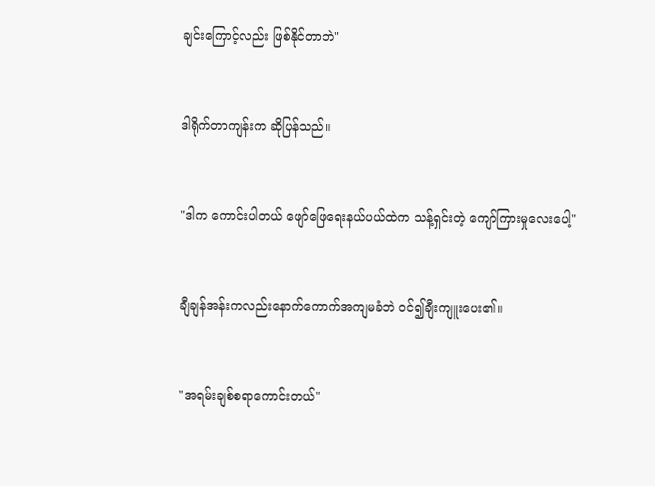ချင်းကြောင့်လည်း ဖြစ်နိုင်တာဘဲ"


ဒါရိုက်တာကျန်းက ဆိုပြန်သည်။


"ဒါက ကောင်းပါတယ် ဖျော်ဖြေရေးနယ်ပယ်ထဲက သန့်ရှင်းတဲ့ ကျော်ကြားမှုလေးပေါ့"


ချီချန်အန်းကလည်းနောက်ကောက်အကျမခံဘဲ ၀င်၍ချီးကျူးပေး၏။


"အရမ်းချစ်စရာကောင်းတယ်"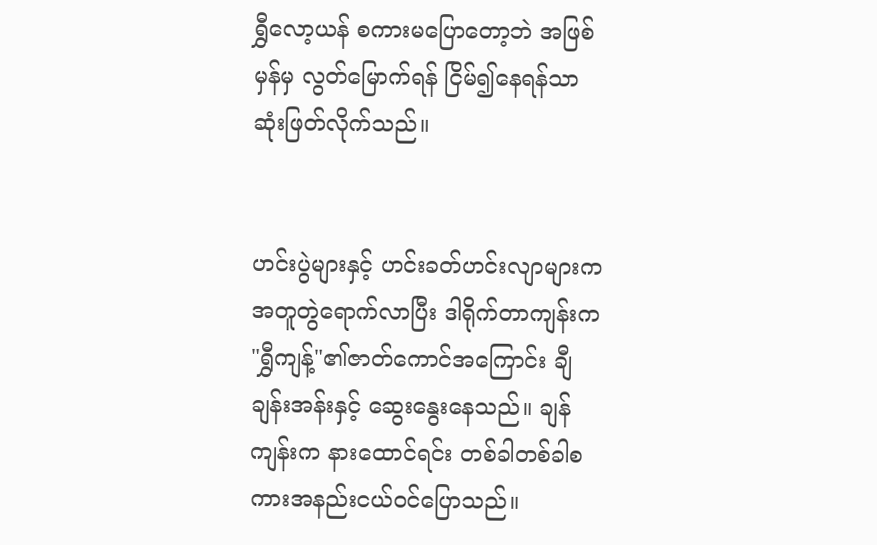ရွှီလော့ယန် စကားမပြောတော့ဘဲ အဖြစ်မှန်မှ လွတ်မြောက်ရန် ငြိမ်၍နေရန်သာ ဆုံးဖြတ်လိုက်သည်။


ဟင်းပွဲများနှင့် ဟင်းခတ်ဟင်းလျာများက အတူတွဲရောက်လာပြီး ဒါရိုက်တာကျန်းက "ရွှီကျန့်"၏ဇာတ်ကောင်အကြောင်း ချီချန်းအန်းနှင့် ဆွေးနွေးနေသည်။ ချန်ကျန်းက နားထောင်ရင်း တစ်ခါတစ်ခါစကားအနည်းငယ်၀င်ပြောသည်။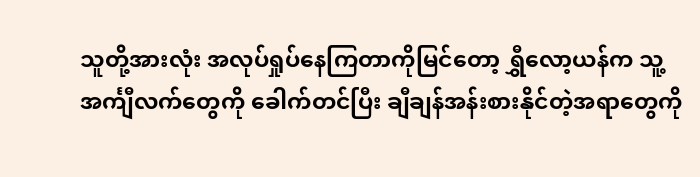သူတို့အားလုံး အလုပ်ရှုပ်နေကြတာကိုမြင်တော့ ရွှီလော့ယန်က သူ့အင်္ကျီလက်တွေကို ခေါက်တင်ပြီး ချီချန်အန်းစားနိုင်တဲ့အရာတွေကို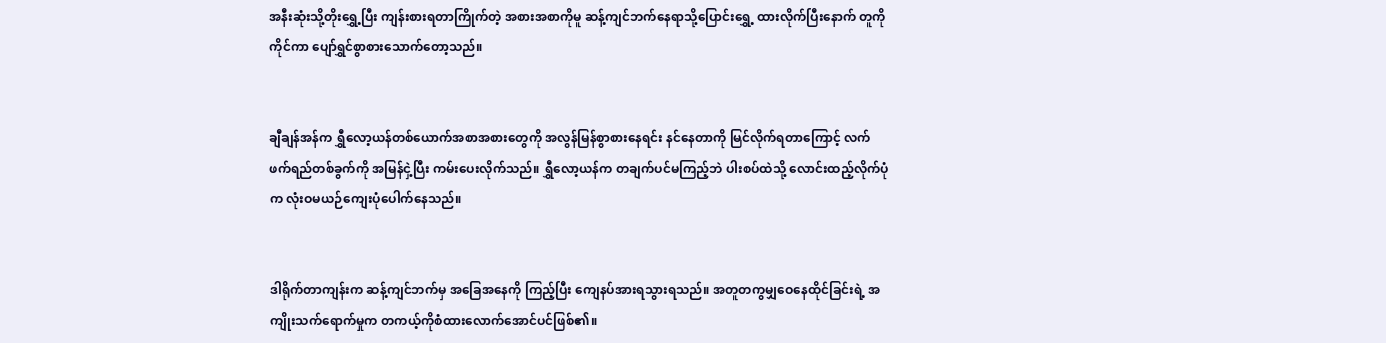အနီးဆုံးသို့တိုးရွှေ့ပြီး ကျန်းစားရတာကြိုက်တဲ့ အစားအစာကိုမူ ဆန့်ကျင်ဘက်နေရာသို့ပြောင်းရွှေ့ ထားလိုက်ပြီးနောက် တူကိုကိုင်ကာ ပျော်ရွှင်စွာစားသောက်တော့သည်။


ချီချန်အန်က ရွှီလော့ယန်တစ်ယောက်အစာအစားတွေကို အလွန်မြန်စွာစား‌နေရင်း နင်နေတာကို မြင်လိုက်ရတာကြောင့် လက်ဖက်ရည်တစ်ခွက်ကို အမြန်ငှဲ့ပြီး ကမ်းပေးလိုက်သည်။ ရွှီလော့ယန်က တချက်ပင်မကြည့်ဘဲ ပါးစပ်ထဲသို့ လောင်းထည့်လိုက်ပုံက လုံးဝမယဉ်ကျေးပုံပေါက်နေသည်။


ဒါရိုက်တာကျန်းက ဆန့်ကျင်ဘက်မှ အခြေအနေကို ကြည့်ပြီး ကျေနပ်အားရသွားရသည်။ အတူတကွမျှဝေနေထိုင်ခြင်းရဲ့ အကျိုးသက်ရောက်မှုက တကယ့်ကိုစံထားလောက်အောင်ပင်ဖြစ်၏။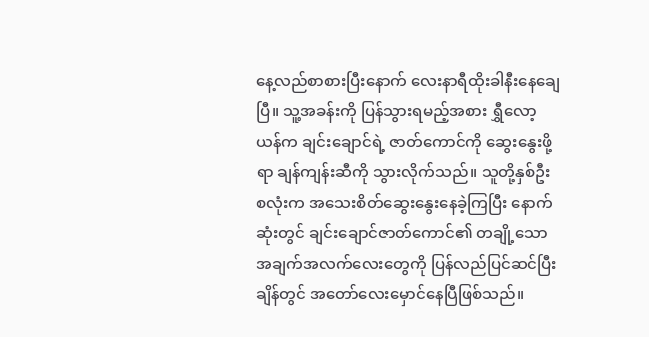နေ့လည်စာစားပြီးနောက် လေးနာရီထိုးခါနီးနေချေပြီ။ သူ့အခန်းကို ပြန်သွားရမည့်အစား ရွှီလော့ယန်က ချင်းချောင်ရဲ့ ဇာတ်ကောင်ကို ဆွေးနွေးဖို့ရာ ချန်ကျန်းဆီကို သွားလိုက်သည်။ သူတို့နှစ်ဦးစလုံးက အသေးစိတ်ဆွေးနွေးနေခဲ့ကြပြီး နောက်ဆုံးတွင် ချင်းချောင်ဇာတ်ကောင်၏ တချို့သောအချက်အလက်လေးတွေကို ပြန်လည်ပြင်ဆင်ပြီးချိန်တွင် အတော်လေးမှောင်နေပြီဖြစ်သည်။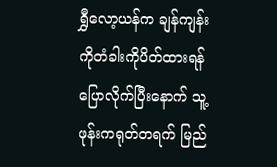ရွှီလော့ယန်က ချန်ကျန်းကိုတံခါးကိုပိတ်ထားရန် ပြောလိုက်ပြီးနောက် သူ့ဖုန်းကရုတ်တရက် မြည်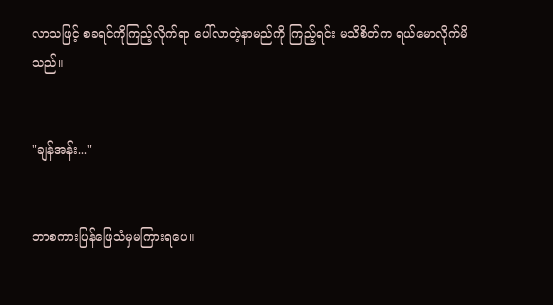လာသဖြင့် စခရင်ကိုကြည့်လိုက်ရာ ပေါ်လာတဲ့နာမည်ကို ကြည့်ရင်း မသိစိတ်က ရယ်မောလိုက်မိသည်။


"ချန်အန်း..."


ဘာစကားပြန်ဖြေသံမှမကြားရပေ။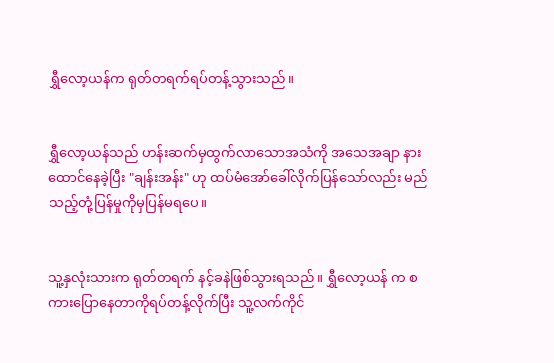ရွှီလော့ယန်က ရုတ်တရက်ရပ်တန့်သွားသည်။


ရွှီလော့ယန်သည် ဟန်းဆက်မှထွက်လာသောအသံကို အသေအချာ နားထောင်နေခဲ့ပြီး "ချန်းအန်း" ဟု ထပ်မံအော်ခေါ်လိုက်ပြန်သော်လည်း မည်သည့်တုံ့ပြန်မှုကိုမှပြန်မရပေ။


သူ့နှလုံးသားက ရုတ်တရက် နင့်ခနဲဖြစ်သွားရသည်။ ရွှီလော့ယန် က စကားပြောနေတာကိုရပ်တန့်လိုက်ပြီး သူ့လက်ကိုင်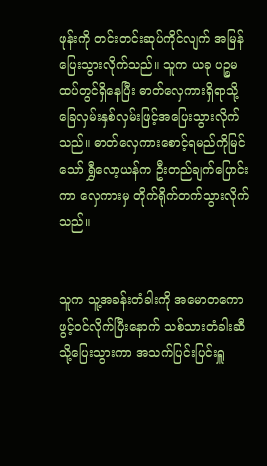ဖုန်းကို တင်းတင်းဆုပ်ကိုင်လျက် အမြန်ပြေးသွားလိုက်သည်။ သူက ယခု ပဉ္စမထပ်တွင်ရှိနေပြီး ဓာတ်လှေကားရှိရာသို့ ခြေလှမ်းနှစ်လှမ်းဖြင့်အပြေးသွားလိုက်သည်။ ဓာတ်လှေကားစောင့်ရမည်ကိုမြင်သော် ရွှီလော့ယန်က ဦးတည်ချက်ပြောင်းကာ လှေကားမှ တိုက်ရိုက်တက်သွားလိုက်သည်။


သူက သူ့အခန်းတံခါးကို အမောတကောဖွင့်၀င်လိုက်ပြီးနောက် သစ်သားတံခါးဆီသို့‌ပြေးသွားကာ အသက်ပြင်းပြင်းရှူ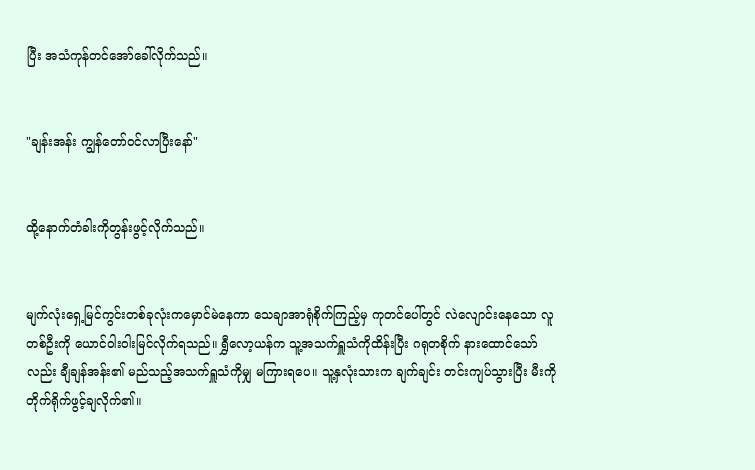ပြီး အသံကုန်တင်အော်ခေါ်လိုက်သည်။


"ချန်းအန်း ကျွန်တော်၀င်လာပြီးနော်"


ထို့နောက်တံခါးကိုတွန်းဖွင့်လိုက်သည်။


မျက်လုံးရှေ့မြင်ကွင်းတစ်ခုလုံးကမှောင်မဲနေကာ သေချာအာရုံစိုက်ကြည့်မှ ကုတင်ပေါ်တွင် လဲလျောင်းနေသော လူတစ်ဦးကို ယောင်ဝါးဝါးမြင်လိုက်ရသည်။ ရွှီလော့ယန်က သူ့အသက်ရှူသံကိုထိန်းပြီး ဂရုတစိုက် နားထောင်သော်လည်း ချီချန်အန်း၏ မည်သည့်အသက်ရှူသံကိုမျှ မကြားရပေ။ သူ့နှလုံးသားက ချက်ချင်း တင်းကျပ်သွားပြီး မီးကို တိုက်ရိုက်ဖွင့်ချလိုက်၏။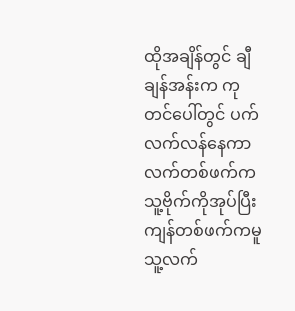ထိုအချိန်တွင် ချီချန်အန်းက ကုတင်ပေါ်တွင် ပက်လက်လန်နေကာ လက်တစ်ဖက်က သူ့ဗိုက်ကိုအုပ်ပြီး ကျန်တစ်ဖက်ကမူ သူ့လက်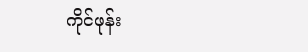ကိုင်ဖုန်း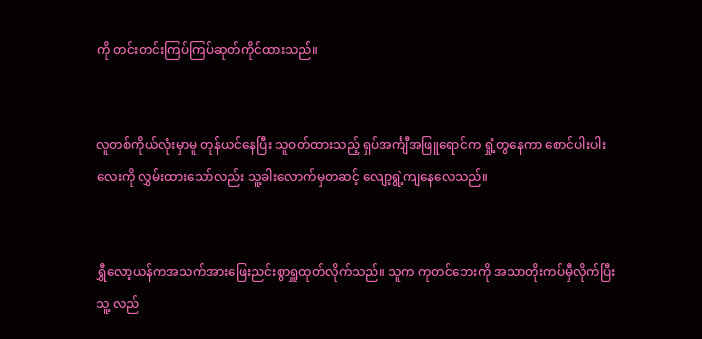ကို တင်းတင်းကြပ်ကြပ်ဆုတ်ကိုင်ထားသည်။


လူတစ်ကိုယ်လုံးမှာမူ တုန်ယင်နေပြီး သူဝတ်ထားသည့် ရှပ်အင်္ကျီအဖြူရောင်က ရှုံ့တွနေကာ စောင်ပါးပါးလေးကို လွှမ်းထားသော်လည်း သူ့ခါးလောက်မှတဆင့် လျော့ရွဲ့ကျနေလေသည်။


ရွှီလော့ယန်ကအသက်အားဖြေးညင်းစွာရှူထုတ်လိုက်သည်။ သူက ကုတင်ဘေးကို အသာတိုးကပ်မှီလိုက်ပြီး သူ့ လည်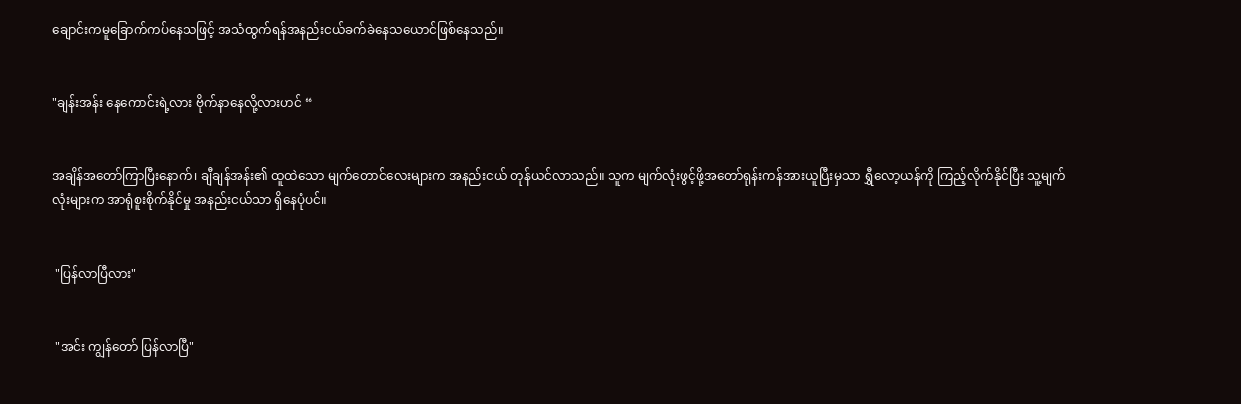ချောင်းကမူခြောက်ကပ်နေသဖြင့် အသံထွက်ရန်အနည်းငယ်ခက်ခဲနေသယောင်ဖြစ်နေသည်။


"ချန်းအန်း နေကောင်းရဲ့လား ဗိုက်နာနေလို့လားဟင် “


အချိန်အတော်ကြာပြီးနောက်၊ ချီချန်အန်း၏ ထူထဲသော မျက်တောင်လေးများက အနည်းငယ် တုန်ယင်လာသည်။ သူက မျက်လုံးဖွင့်ဖို့အတော်ရုန်းကန်အားယူပြီးမှသာ ရွှီလော့ယန်ကို ကြည့်လိုက်နိုင်ပြီး သူ့မျက်လုံးများက အာရုံစူးစိုက်နိုင်မှု အနည်းငယ်သာ ရှိနေပုံပင်။


 "ပြန်လာပြီလား"


 "အင်း ကျွန်တော် ပြန်လာပြီ"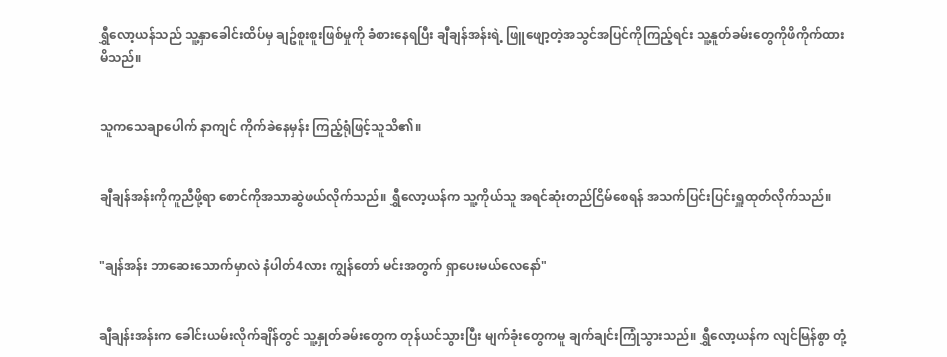ရွှီလော့ယန်သည် သူ့နှာခေါင်းထိပ်မှ ချဥ်စူးစူးဖြစ်မှုကို ခံစားနေရပြီး ချီချန်အန်းရဲ့ ဖြူဖျော့တဲ့အသွင်အပြင်ကိုကြည့်ရင်း သူ့နူတ်ခမ်းတွေကိုဖိကိုက်ထားမိသည်။


သူကသေချာပေါက် နာကျင် ကိုက်ခဲနေမှန်း ကြည့်ရုံဖြင့်သူသိ၏။


ချီချန်အန်းကိုကူညီဖို့ရာ စောင်ကိုအသာဆွဲဖယ်လိုက်သည်။ ရွှီလော့ယန်က သူ့ကိုယ်သူ အရင်ဆုံးတည်ငြိမ်စေရန် အသက်ပြင်းပြင်းရှူထုတ်လိုက်သည်။


"ချန်အန်း ဘာဆေးသောက်မှာလဲ နံပါတ်4လား ကျွန်တော် မင်းအတွက် ရှာပေးမယ်လေနော်"


ချီချန်းအန်းက ခေါင်းယမ်းလိုက်ချိန်တွင် သူ့နှုတ်ခမ်းတွေက တုန်ယင်သွားပြီး မျက်ခုံးတွေကမူ ချက်ချင်းကြုံသွားသည်။ ရွှီလော့ယန်က လျင်မြန်စွာ တုံ့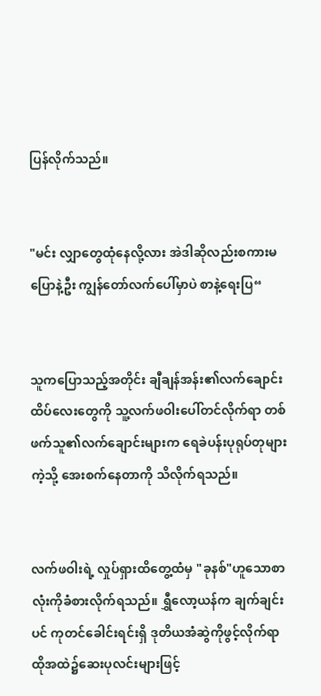ပြန်လိုက်သည်။


"မင်း လျှာတွေထုံနေလို့လား အဲဒါဆိုလည်းစကားမပြောနဲ့ဦး ကျွန်တော်လက်ပေါ်မှာပဲ စာနဲ့ရေးပြ“


သူကပြောသည့်အတိုင်း ချီချန်အန်း၏လက်ချောင်းထိပ်လေးတွေကို သူ့လက်ဖဝါးပေါ်တင်လိုက်ရာ တစ်ဖက်သူ၏လက်ချောင်းများက ရေခဲပန်းပုရုပ်တုများကဲ့သို့ အေးစက်နေတာကို သိလိုက်ရသည်။


လက်ဖဝါးရဲ့ လှုပ်ရှားထိတွေ့ထံမှ "ခုနစ်"ဟူသောစာလုံးကိုခံစားလိုက်ရသည်။ ရွှီလော့ယန်က ချက်ချင်းပင် ကုတင်ခေါင်းရင်းရှိ ဒုတိယအံဆွဲကိုဖွင့်လိုက်ရာ ထိုအထဲ၌ဆေးပုလင်းများဖြင့်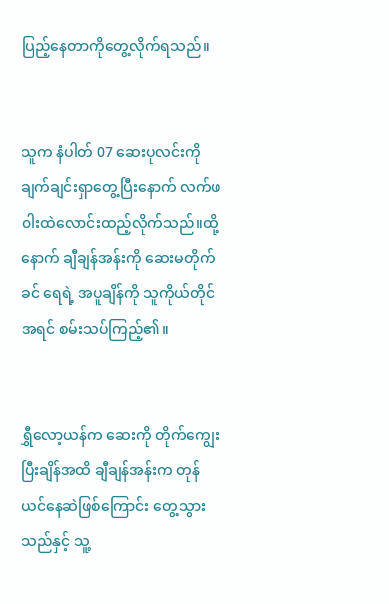ပြည့်နေတာကိုတွေ့လိုက်ရသည်။


သူက နံပါတ် 07 ဆေးပုလင်းကို ချက်ချင်းရှာတွေ့ပြီးနောက် လက်ဖ၀ါးထဲလောင်းထည့်လိုက်သည်။ထို့နောက် ချီချန်အန်းကို ဆေးမတိုက်ခင် ရေရဲ့ အပူချိန်ကို သူကိုယ်တိုင် အရင် စမ်းသပ်ကြည့်၏။


ရွှီလော့ယန်က ဆေးကို တိုက်ကျွေးပြီးချိန်အထိ ချီချန်အန်းက တုန်ယင်နေဆဲဖြစ်ကြောင်း တွေ့သွားသည်နှင့် သူ့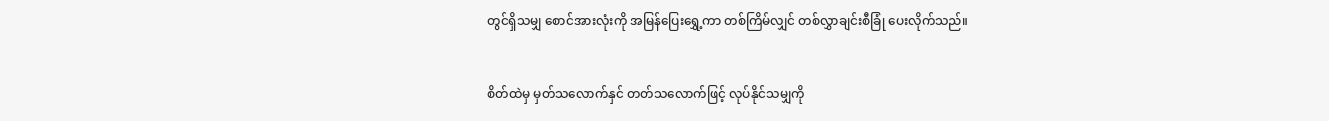တွင်ရှိသမျှ စောင်အားလုံးကို အမြန်ပြေးရွှေ့ကာ တစ်ကြိမ်လျှင် တစ်လွှာချင်းစီခြုံ ပေးလိုက်သည်။


စိတ်ထဲမှ မှတ်သလောက်နှင် တတ်သလောက်ဖြင့် လုပ်နိုင်သမျှကို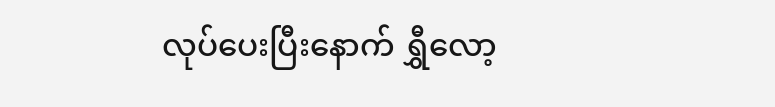လုပ်ပေးပြီးနောက် ရွှီလော့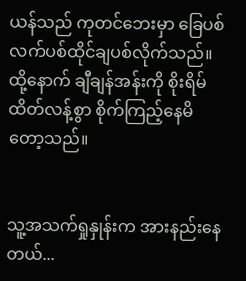ယန်သည် ကုတင်ဘေးမှာ ခြေပစ်လက်ပစ်ထိုင်ချပစ်လိုက်သည်။ ထို့နောက် ချီချန်အန်းကို စိုးရိမ်ထိတ်လန့်စွာ စိုက်ကြည့်နေမိတော့သည်။


သူ့အသက်ရှုနှုန်းက အားနည်းနေတယ်...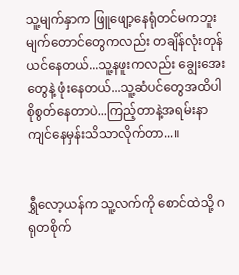သူ့မျက်နှာက ဖြူဖျော့နေရုံတင်မကဘူး မျက်တောင်တွေကလည်း တချိန်လုံးတုန်ယင်နေတယ်...သူ့နဖူးကလည်း ချွေးအေးတွေနဲ့ ဖုံးနေတယ်...သူ့ဆံပင်တွေအထိပါ စိုစွတ်နေတာပဲ...ကြည့်တာနဲ့အရမ်းနာကျင်နေမှန်းသိသာလိုက်တာ...။


ရွှီလော့ယန်က သူ့လက်ကို စောင်ထဲသို့ ဂရုတစိုက်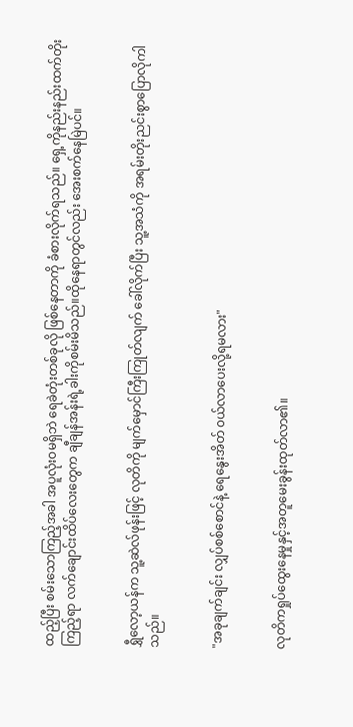ထည့်ပြီး စမ်းသောကြည့်အခါ အပူလုံးဝမရှိဘဲ ရေခဲတုံးတစ်ခုလို ဖြစ်နေတာကို ခံစားလိုက်ရသည်။ ရှေ့ကိုနည်းနည်းထက်တိုးကြည့်ရာ လက်ချောင်းထိပ်လေးတွေက ချီချန်အန်းရဲ့ခါးကိုစမ်းမိသည်။ထိုနေရာတွင်လည်း အေးစက်နေမြဲပင်။


ရွှီလော့ယန်က သူ့ဆဲလ်ဖုန်းဖြင့် လုတိကို မျက်မှောင်ကြီးကြုတ်လျက် ခေါ်လိုက်ပြီး သူ့အသံကို အရမ်းတိုးညင်းစွာပြောလိုကါသည်။


"အခုချက်ချင်း လျှပ်စစ်စောင်နဲ့ ရေနွေးအိတ် ၀ယ်လာပေးလို့ရမလား"


လုတိကရှုပ်ထွေးနေမှုနှင့်အတူမေးခွန်းထုတ်လာ၏။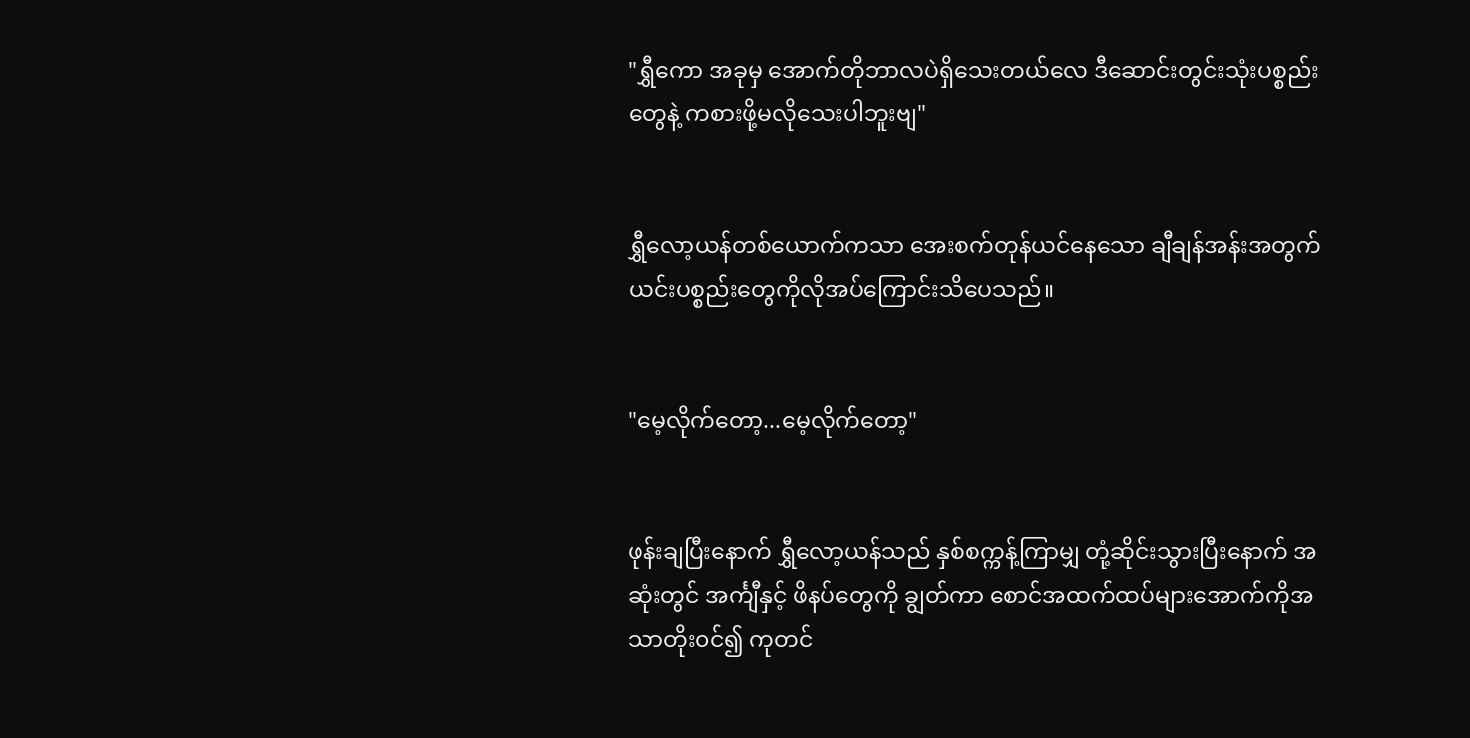"ရွှီကော အခုမှ အောက်တိုဘာလပဲရှိသေးတယ်လေ ဒီဆောင်းတွင်းသုံးပစ္စည်းတွေနဲ့ ကစားဖို့မလိုသေးပါဘူးဗျ"


ရွှီလော့ယန်တစ်ယောက်ကသာ အေးစက်တုန်ယင်နေသော ချီချန်အန်းအတွက် ယင်းပစ္စည်းတွေကိုလိုအပ်ကြောင်းသိပေသည်။


"မေ့လိုက်တော့...မေ့လိုက်တော့"


ဖုန်းချပြီးနောက် ရွှီလော့ယန်သည် နှစ်စက္ကန့်ကြာမျှ တုံ့ဆိုင်းသွားပြီးနောက် အဆုံးတွင် အင်္ကျီနှင့် ဖိနပ်တွေကို ချွတ်ကာ စောင်အထက်ထပ်များအောက်ကိုအသာတိုး၀င်၍ ကုတင်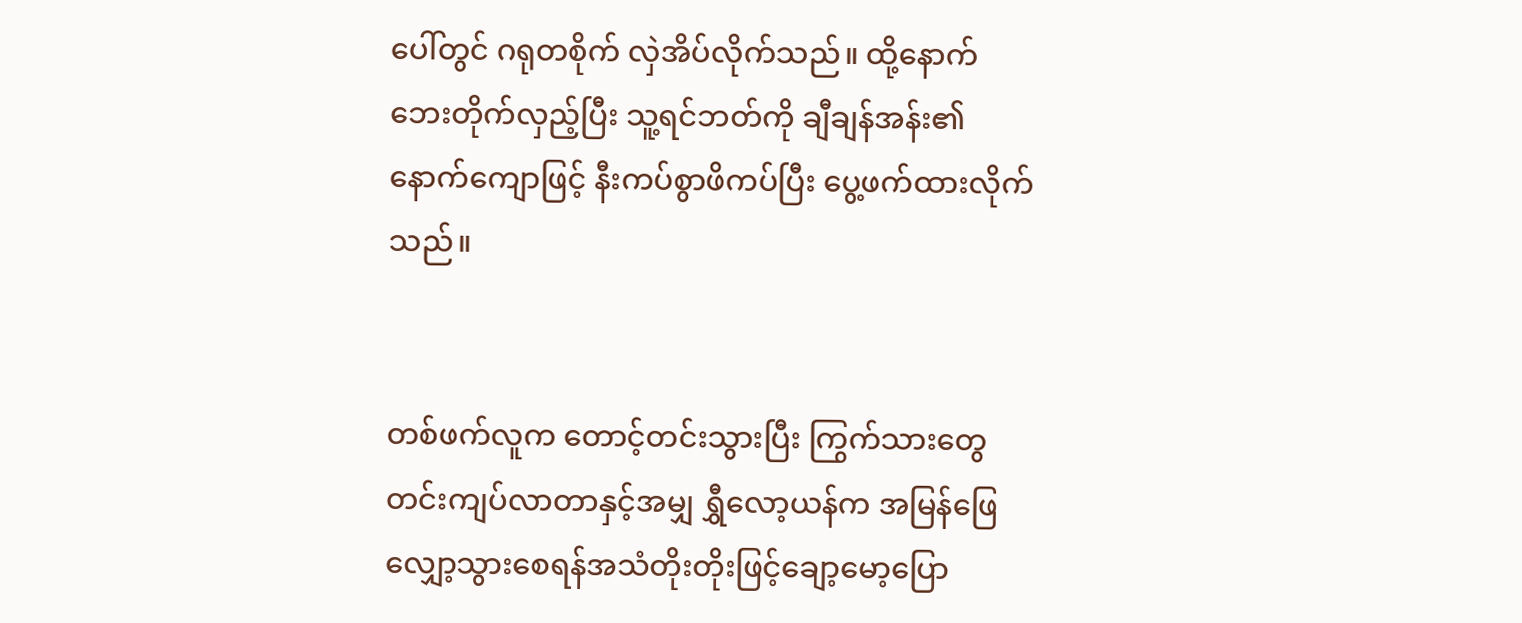ပေါ်တွင် ဂရုတစိုက် လှဲအိပ်လိုက်သည်။ ထို့နောက် ဘေးတိုက်လှည့်ပြီး သူ့ရင်ဘတ်ကို ချီချန်အန်း၏နောက်ကျောဖြင့် နီးကပ်စွာဖိကပ်ပြီး ပွေ့ဖက်ထားလိုက်သည်။


တစ်ဖက်လူက တောင့်တင်းသွားပြီး ကြွက်သားတွေ တင်းကျပ်လာတာနှင့်အမျှ ရွှီလော့ယန်က အမြန်ဖြေလျှော့သွားစေရန်အသံတိုးတိုးဖြင့်ချော့မော့ပြော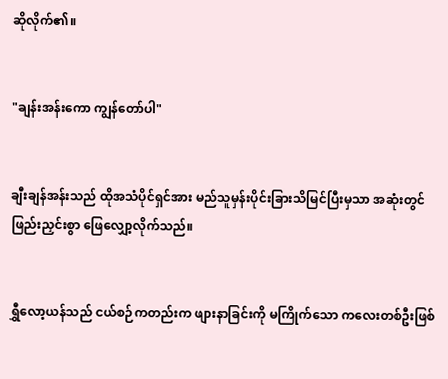ဆိုလိုက်၏။


"ချန်းအန်းကော ကျွန်တော်ပါ"


ချီးချန်အန်းသည် ထိုအသံပိုင်ရှင်အား မည်သူမှန်းပိုင်းခြားသိမြင်ပြီးမှသာ အဆုံးတွင် ဖြည်းညှင်းစွာ ဖြေလျှော့လိုက်သည်။


ရွှီလော့ယန်သည် ငယ်စဉ်ကတည်းက ဖျားနာခြင်းကို မကြိုက်သော ကလေးတစ်ဦးဖြစ်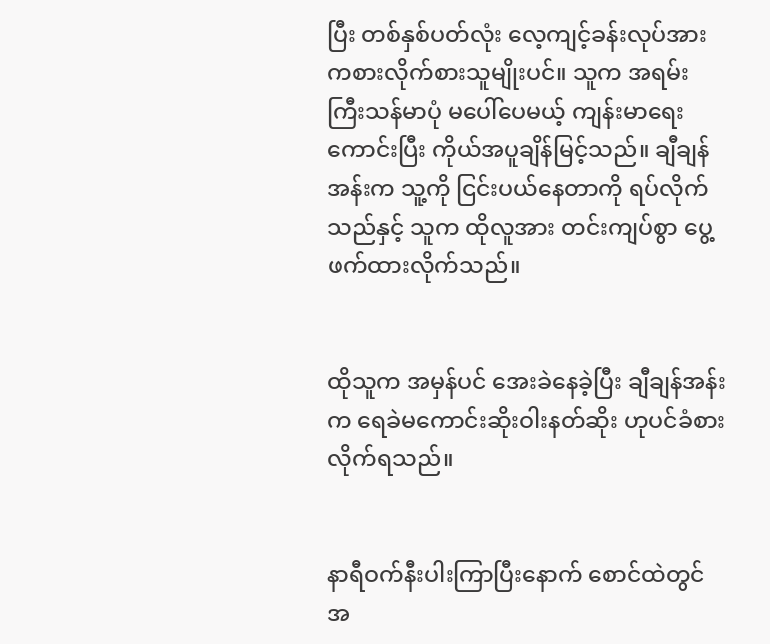ပြီး တစ်နှစ်ပတ်လုံး လေ့ကျင့်ခန်းလုပ်အားကစားလိုက်စားသူမျိုးပင်။ သူက အရမ်းကြီးသန်မာပုံ မပေါ်ပေမယ့် ကျန်းမာရေးကောင်းပြီး ကိုယ်အပူချိန်မြင့်သည်။ ချီချန်အန်းက သူ့ကို ငြင်းပယ်နေတာကို ရပ်လိုက်သည်နှင့် သူက ထိုလူအား တင်းကျပ်စွာ ပွေ့ဖက်ထားလိုက်သည်။


ထိုသူက အမှန်ပင် အေးခဲနေခဲ့ပြီး ချီချန်အန်းက ရေခဲမကောင်းဆိုးဝါးနတ်ဆိုး ဟုပင်ခံစားလိုက်ရသည်။


နာရီဝက်နီးပါးကြာပြီးနောက် စောင်ထဲတွင် အ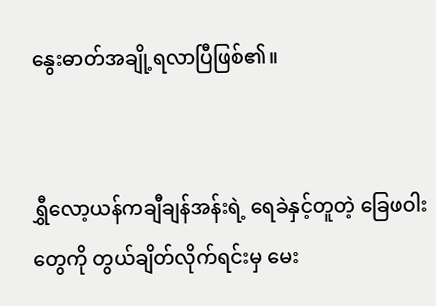နွေးဓာတ်အချို့ရလာပြီဖြစ်၏။


ရွှီလော့ယန်ကချီချန်အန်းရဲ့ ရေခဲနှင့်တူတဲ့ ခြေဖဝါးတွေကို တွယ်ချိတ်လိုက်ရင်းမှ မေး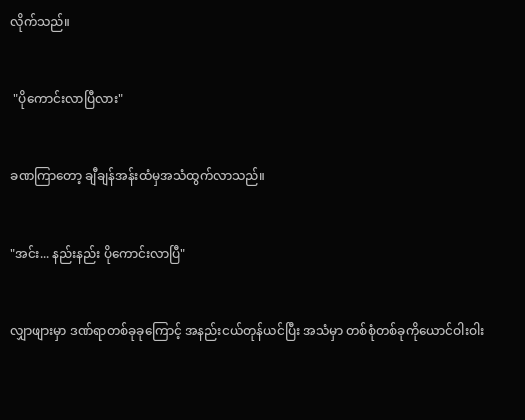လိုက်သည်။


 "ပိုကောင်းလာပြီလား"


ခဏကြာတော့ ချီချန်အန်းထံမှအသံထွက်လာသည်။


"အင်း... နည်းနည်း ပိုကောင်းလာပြီ"


လျှာဖျားမှာ ဒဏ်ရာတစ်ခုခုကြောင့် အနည်းငယ်တုန်ယင်ပြီး အသံမှာ တစ်စုံတစ်ခုကိုယောင်ဝါးဝါး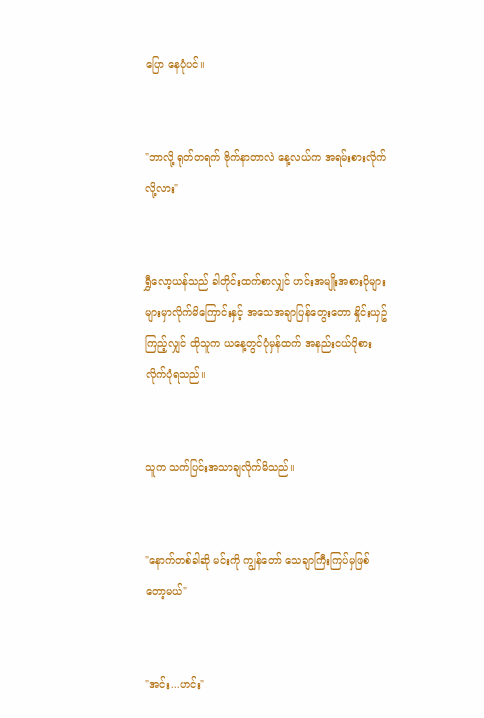ပြော နေပုံပင်။


"ဘာလို့ ရုတ်တရက် ဗိုက်နာတာလဲ နေ့လယ်က အရမ်းစားလိုက်လို့လား"


ရွှီလော့ယန်သည် ခါတိုင်းထက်စာလျှင် ဟင်းအမျိုးအစားပိုများများမှာလိုက်မိကြောင်းနှင့် အသေအချာပြန်တွေးတော နှိုင်းယှဥ်ကြည့်လျှင် ထိုသူက ယနေ့တွင်ပုံမှန်ထက် အနည်းငယ်ပိုစားလိုက်ပုံရသည်။


သူက သက်ပြင်းအသာချလိုက်မိသည်။


"နောက်တစ်ခါဆို မင်းကို ကျွန်တော် သေချာကြီးကြပ်မှဖြစ်တော့မယ်"


"အင်း...ဟင်း"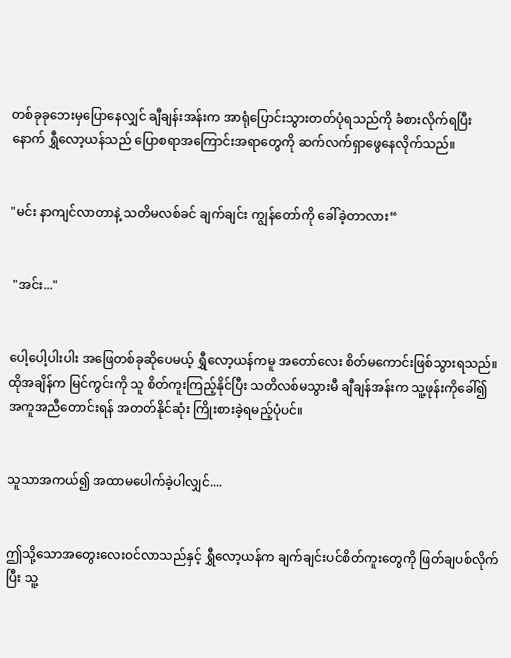တစ်ခုခုဘေးမှပြောနေလျှင် ချီချန်းအန်းက အာရုံပြောင်းသွားတတ်ပုံရသည်ကို ခံစားလိုက်ရပြီးနောက် ရွှီလော့ယန်သည် ပြောစရာအကြောင်းအရာတွေကို ဆက်လက်ရှာဖွေနေလိုက်သည်။


"မင်း နာကျင်လာတာနဲ့ သတိမလစ်ခင် ချက်ချင်း ကျွန်တော်ကို ခေါ်ခဲ့တာလား“


 "အင်း..."


ပေါ့ပေါ့ပါးပါး အဖြေတစ်ခုဆိုပေမယ့် ရွှီလော့ယန်ကမူ အတော်လေး စိတ်မကောင်းဖြစ်သွားရသည်။ ထိုအချိန်က မြင်ကွင်းကို သူ စိတ်ကူးကြည့်နိုင်ပြီး သတိလစ်မသွားမီ ချီချန်အန်းက သူ့ဖုန်းကိုခေါ်၍ အကူအညီတောင်းရန် အတတ်နိုင်ဆုံး ကြိုးစားခဲ့ရမည့်ပုံပင်။


သူသာအကယ်၍ အထာမပေါက်ခဲ့ပါလျှင်....


ဤသို့သောအတွေးလေး၀င်လာသည်နှင့် ရွှီလော့ယန်က ချက်ချင်းပင်စိတ်ကူးတွေကို ဖြတ်ချပစ်လိုက်ပြီး သူ့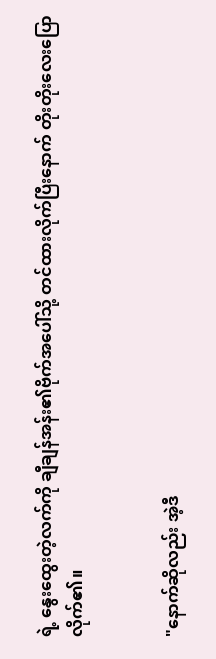ရဲ့ နွေးထွေးတဲ့လက်ကို ချီချန်အန်း၏ဗိုက်အပေါ်သို့ တင်ထားလိုက်ပြီးနောက် တိုးတိုးလေးပြောလိုက်၏။


"နောက်ဆိုလည်း အဲ့ဒီ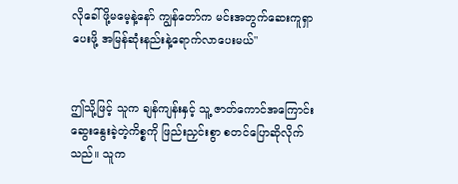လိုခေါ်ဖို့မမေ့နဲ့နော် ကျွန်တော်က မင်း‌အတွက်ဆေးကူရှာပေးဖို့ အမြန်ဆုံးနည်းနဲ့ရောက်လာပေးမယ်"


ဤသို့ဖြင့် သူက ချန်ကျန်းနှင့် သူ့ ဇာတ်ကောင်အကြောင်း ဆွေးနွေးခဲ့တဲ့ကိစ္စကို ဖြည်းညှင်းစွာ စတင်ပြောဆိုလိုက်သည်။ သူက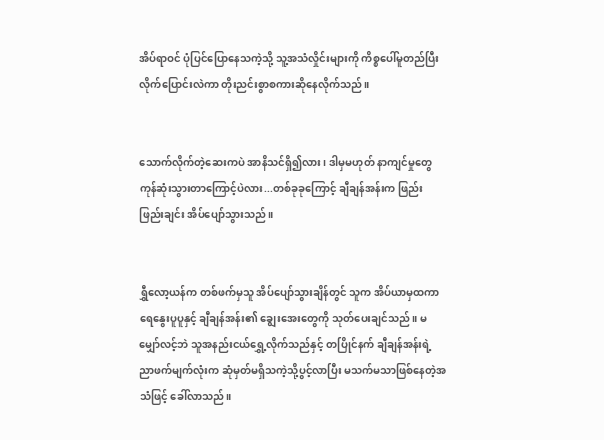အိပ်ရာဝင် ပုံပြင်ပြောနေသကဲ့သို့ သူ့အသံလှိုင်းများကို ကိစ္စပေါ်မူတည်ပြီး လိုက်ပြောင်းလဲကာ တိုးညင်းစွာစကားဆိုနေလိုက်သည်။


သောက်လိုက်တဲ့ဆေးကပဲ အာနိသင်ရှိ၍လား၊ ဒါမှမဟုတ် နာကျင်မှုတွေ ကုန်ဆုံးသွားတာကြောင့်ပဲလား...တစ်ခုခုကြောင့် ချီချန်အန်းက ဖြည်းဖြည်းချင်း အိပ်ပျော်သွားသည်။


ရွှီလော့ယန်က တစ်ဖက်မှသူ အိပ်ပျော်သွားချိန်တွင် သူက အိပ်ယာမှထကာ ရေနွေးပူပူနှင့် ချီချန်အန်း၏ ချွေးအေးတွေကို သုတ်ပေးချင်သည်။ မမျှော်လင့်ဘဲ သူအနည်းငယ်ရွှေ့လိုက်သည်နှင့် တပြိုင်နက် ချီချန်အန်းရဲ့ညာဖက်မျက်လုံးက ဆုံမှတ်မရှိသကဲ့သို့ပွင့်လာပြီး မသက်မသာဖြစ်နေတဲ့အသံဖြင့် ခေါ်လာသည်။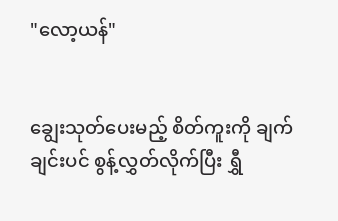"လော့ယန်"


ချွေးသုတ်ပေးမည့် စိတ်ကူးကို ချက်ချင်းပင် စွန့်လွှတ်လိုက်ပြီး ရွှီ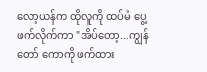လော့ယန်က ထိုလူကို ထပ်မံ ပွေ့ဖက်လိုက်ကာ "အိပ်တော့...ကျွန်တော် ကောကို ဖက်ထား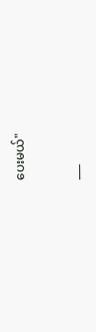ပေးမယ်"


___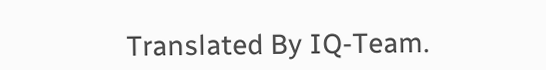Translated By IQ-Team.